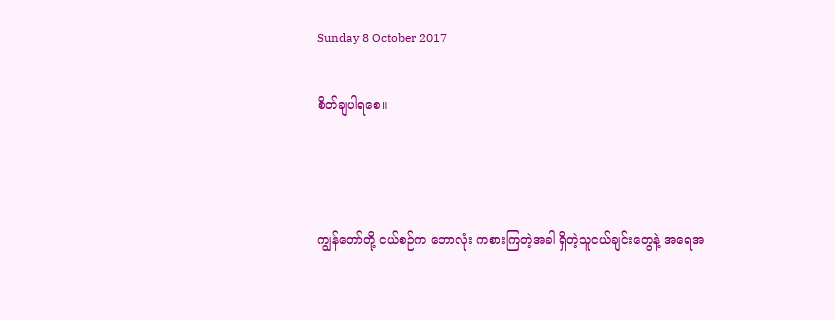Sunday 8 October 2017

စိတ်ချပါရစေ။



ကျွန်တော်တို့ ငယ်စဉ်က ဘောလုံး ကစားကြတဲ့အခါ ရှိတဲ့သူငယ်ချင်းတွေနဲ့ အရေအ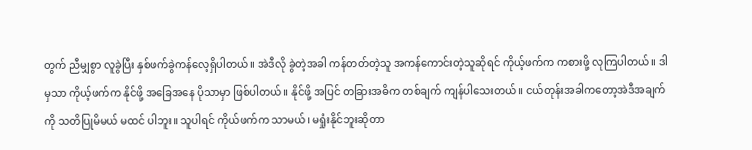တွက် ညီမျှစွာ လူခွဲပြီး နှစ်ဖက်ခွဲကန်လေ့ရှိပါတယ်။ အဲဒီလို ခွဲတဲ့အခါ ကန်တတ်တဲ့သူ အကန်ကောင်းတဲ့သူဆိုရင် ကိုယ့်ဖက်က ကစားဖို့ လုကြပါတယ်။ ဒါမှသာ ကိုယ့်ဖက်က နိုင်ဖို့ အခြေအနေ ပိုသာမှာ ဖြစ်ပါတယ်။ နိုင်ဖို့ အပြင် တခြားအဓိက တစ်ချက် ကျန်ပါသေးတယ်။ ငယ်တုန်းအခါကတော့အဲဒီအချက်ကို သတိပြုမိမယ် မထင် ပါဘူး။ သူပါရင် ကိုယ်ဖက်က သာမယ်၊ မရှုံးနိုင်ဘူးဆိုတာ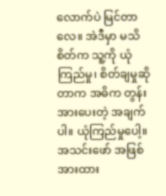လောက်ပဲ မြင်တာလေ။ အဲဒီမှာ မသိစိတ်က သူ့ကို ယုံကြည်မှု၊ စိတ်ချမှုဆိုတာက အဓိက တွန်းအားပေးတဲ့ အချက်ပါ။ ယုံကြည်မှုပေါ့။ အသင်းဖော် အဖြစ် အားထား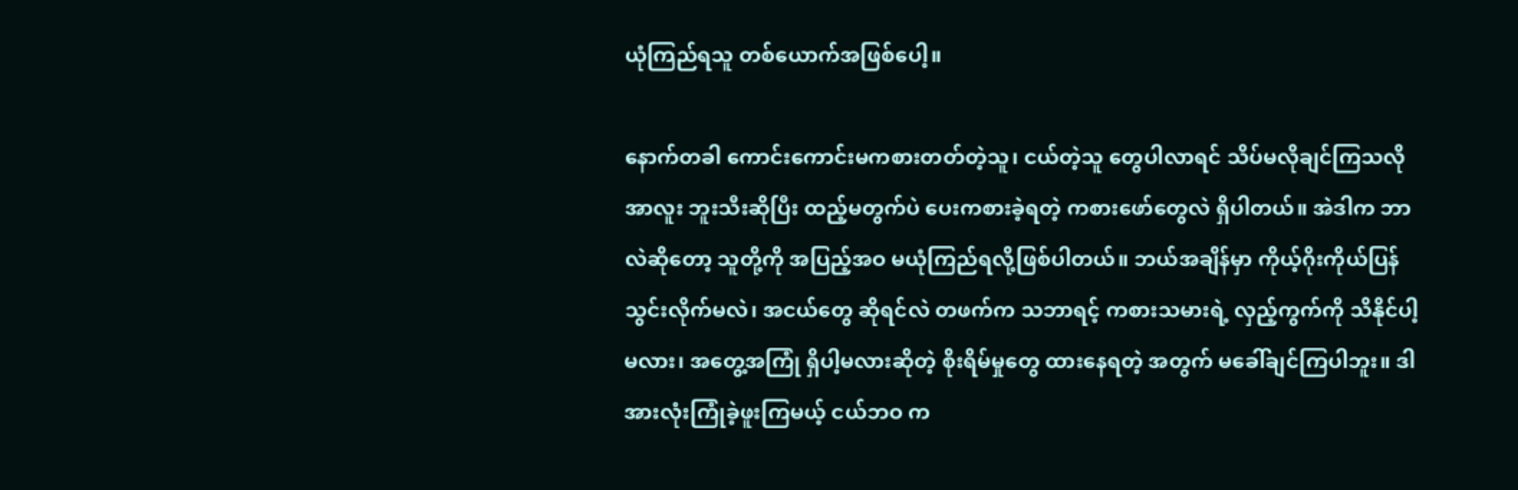ယုံကြည်ရသူ တစ်ယောက်အဖြစ်ပေါ့။

နောက်တခါ ကောင်းကောင်းမကစားတတ်တဲ့သူ၊ ငယ်တဲ့သူ တွေပါလာရင် သိပ်မလိုချင်ကြသလို အာလူး ဘူးသီးဆိုပြီး ထည့်မတွက်ပဲ ပေးကစားခဲ့ရတဲ့ ကစားဖော်တွေလဲ ရှိပါတယ်။ အဲဒါက ဘာလဲဆိုတော့ သူတို့ကို အပြည့်အဝ မယုံကြည်ရလို့ဖြစ်ပါတယ်။ ဘယ်အချိန်မှာ ကိုယ့်ဂိုးကိုယ်ပြန်သွင်းလိုက်မလဲ၊ အငယ်တွေ ဆိုရင်လဲ တဖက်က သဘာရင့် ကစားသမားရဲ့ လှည့်ကွက်ကို သိနိုင်ပါ့မလား၊ အတွေ့အကြုံ ရှိပါ့မလားဆိုတဲ့ စိုးရိမ်မှုတွေ ထားနေရတဲ့ အတွက် မခေါ်ချင်ကြပါဘူး။ ဒါ အားလုံးကြုံခဲ့ဖူးကြမယ့် ငယ်ဘဝ က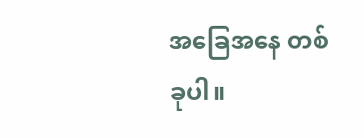အခြေအနေ တစ်ခုပါ။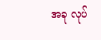အခု လုပ်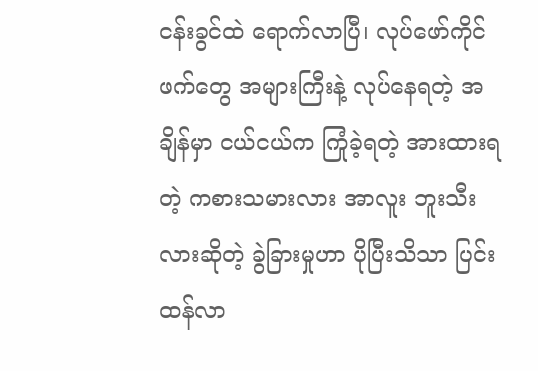ငန်းခွင်ထဲ ရောက်လာပြီ၊ လုပ်ဖော်ကိုင်ဖက်တွေ အများကြီးနဲ့ လုပ်နေရတဲ့ အချိန်မှာ ငယ်ငယ်က ကြုံခဲ့ရတဲ့ အားထားရတဲ့ ကစားသမားလား အာလူး ဘူးသီးလားဆိုတဲ့ ခွဲခြားမှုဟာ ပိုပြီးသိသာ ပြင်းထန်လာ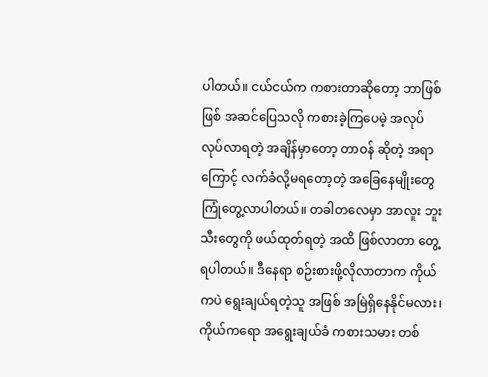ပါတယ်။ ငယ်ငယ်က ကစားတာဆိုတော့ ဘာဖြစ်ဖြစ် အဆင်ပြေသလို ကစားခဲ့ကြပေမဲ့ အလုပ်လုပ်လာရတဲ့ အချိန်မှာတော့ တာဝန် ဆိုတဲ့ အရာကြောင့် လက်ခံလို့မရတော့တဲ့ အခြေနေမျိုးတွေ ကြုံတွေ့လာပါတယ်။ တခါတလေမှာ အာလူး ဘူးသီးတွေကို ဖယ်ထုတ်ရတဲ့ အထိ ဖြစ်လာတာ တွေ့ရပါတယ်။ ဒီနေရာ စဉ်းစားဖို့လိုလာတာက ကိုယ်ကပဲ ရွေးချယ်ရတဲ့သူ အဖြစ် အမြဲရှိနေနိုင်မလား၊ ကိုယ်ကရော အရွေးချယ်ခံ ကစားသမား တစ်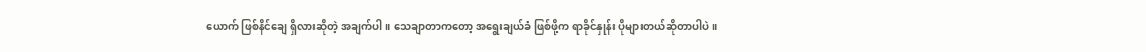ယောက် ဖြစ်နိင်ချေ ရှိလားဆိုတဲ့ အချက်ပါ။ သေချာတာကတော့ အရွေးချယ်ခံ ဖြစ်ဖို့က ရာခိုင်နှုန်း ပိုများတယ်ဆိုတာပါပဲ။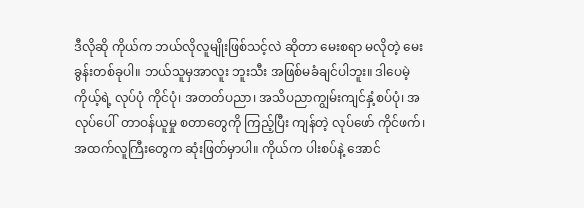ဒီလိုဆို ကိုယ်က ဘယ်လိုလူမျိုးဖြစ်သင့်လဲ ဆိုတာ မေးစရာ မလိုတဲ့ မေးခွန်းတစ်ခုပါ။ ဘယ်သူမှအာလူး ဘူးသီး အဖြစ်မခံချင်ပါဘူး။ ဒါပေမဲ့ ကိုယ့်ရဲ့ လုပ်ပုံ ကိုင်ပုံ၊ အတတ်ပညာ၊ အသိပညာကျွမ်းကျင်နှံ့စပ်ပုံ၊ အလုပ်ပေါ်  တာဝန်ယူမှု စတာတွေကို ကြည့်ပြီး ကျန်တဲ့ လုပ်ဖော် ကိုင်ဖက်၊အထက်လူကြီးတွေက ဆုံးဖြတ်မှာပါ။ ကိုယ်က ပါးစပ်နဲ့ အောင်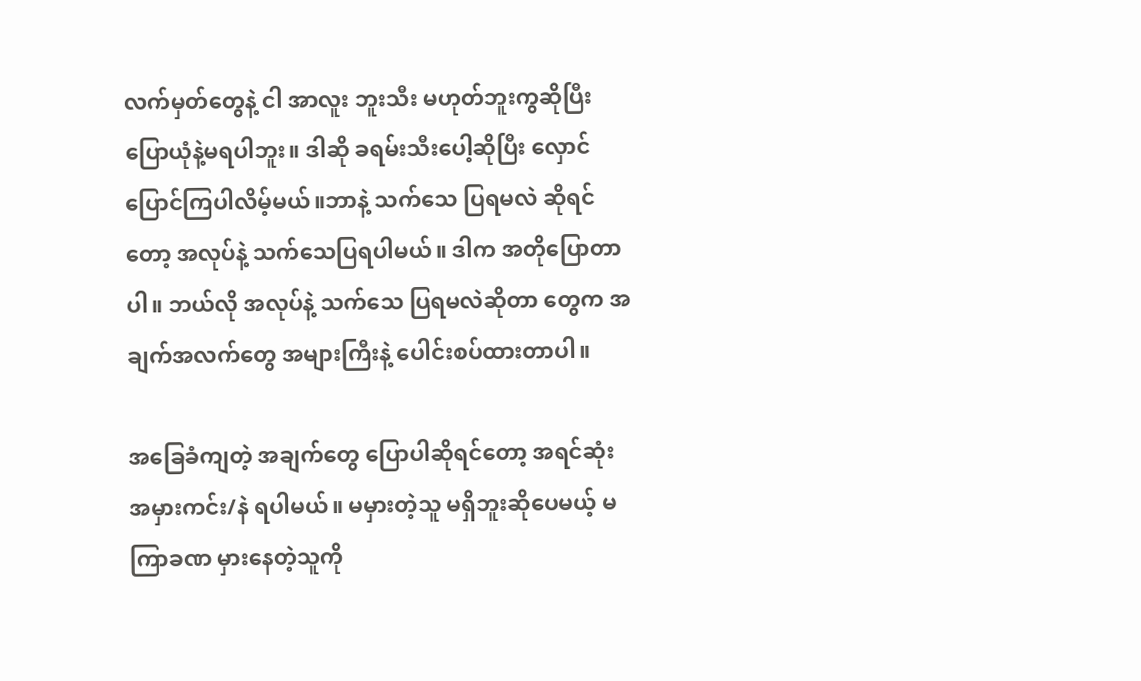လက်မှတ်တွေနဲ့ ငါ အာလူး ဘူးသီး မဟုတ်ဘူးကွဆိုပြီး ပြောယုံနဲ့မရပါဘူး။ ဒါဆို ခရမ်းသီးပေါ့ဆိုပြီး လှောင်ပြောင်ကြပါလိမ့်မယ်။ဘာနဲ့ သက်သေ ပြရမလဲ ဆိုရင်တော့ အလုပ်နဲ့ သက်သေပြရပါမယ်။ ဒါက အတိုပြောတာပါ။ ဘယ်လို အလုပ်နဲ့ သက်သေ ပြရမလဲဆိုတာ တွေက အချက်အလက်တွေ အများကြီးနဲ့ ပေါင်းစပ်ထားတာပါ။

အခြေခံကျတဲ့ အချက်တွေ ပြောပါဆိုရင်တော့ အရင်ဆုံး အမှားကင်း/နဲ ရပါမယ်။ မမှားတဲ့သူ မရှိဘူးဆိုပေမယ့် မကြာခဏ မှားနေတဲ့သူကို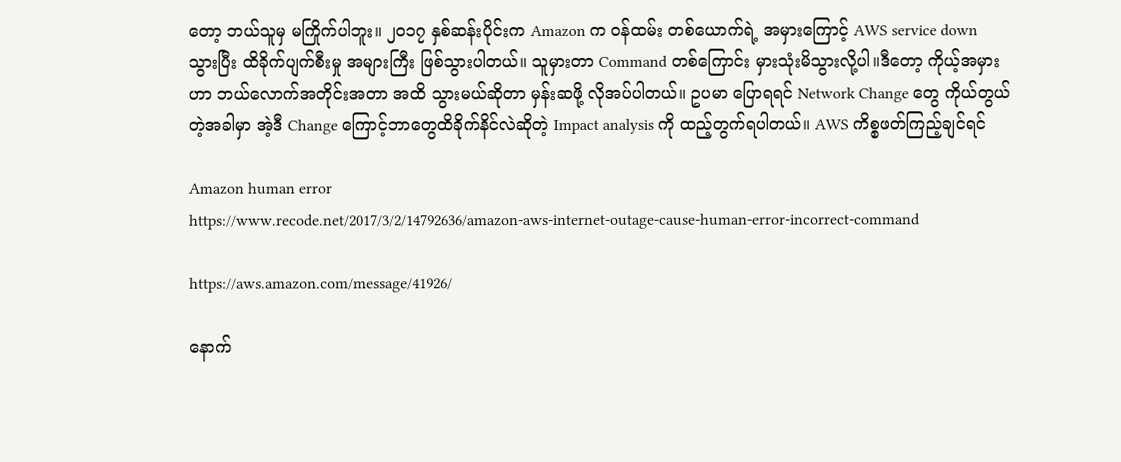တော့ ဘယ်သူမှ မကြိုက်ပါဘူး။ ၂၀၁၇ နှစ်ဆန်းပိုင်းက Amazon က ဝန်ထမ်း တစ်ယောက်ရဲ့ အမှားကြောင့် AWS service down သွားပြီး ထိခိုက်ပျက်စီးမှု အများကြီး ဖြစ်သွားပါတယ်။ သူမှားတာ Command တစ်ကြောင်း မှားသုံးမိသွားလို့ပါ။ဒီတော့ ကိုယ့်အမှားဟာ ဘယ်လောက်အတိုင်းအတာ အထိ သွားမယ်ဆိုတာ မှန်းဆဖို့ လိုအပ်ပါတယ်။ ဥပမာ ပြောရရင် Network Change တွေ ကိုယ်တွယ်တဲ့အခါမှာ အဲ့ဒီ Change ကြောင့်ဘာတွေထိခိုက်နိင်လဲဆိုတဲ့ Impact analysis ကို ထည့်တွက်ရပါတယ်။ AWS ကိစ္စဖတ်ကြည့်ချင်ရင်

Amazon human error
https://www.recode.net/2017/3/2/14792636/amazon-aws-internet-outage-cause-human-error-incorrect-command

https://aws.amazon.com/message/41926/

နောက်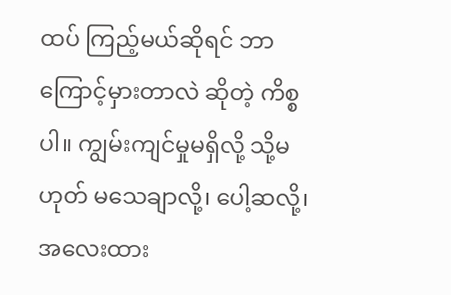ထပ် ကြည့်မယ်ဆိုရင် ဘာကြောင့်မှားတာလဲ ဆိုတဲ့ ကိစ္စပါ။ ကျွမ်းကျင်မှုမရှိလို့ သို့မဟုတ် မသေချာလို့၊ ပေါ့ဆလို့၊ အလေးထား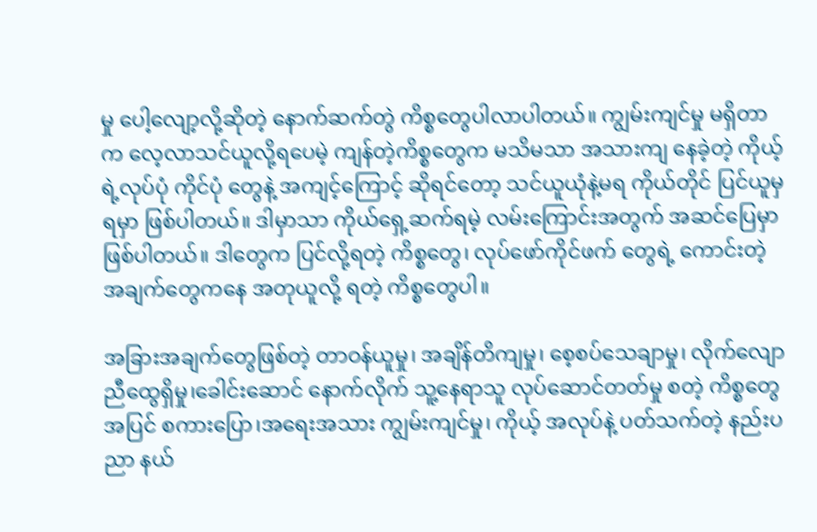မှု ပေါ့လျော့လို့ဆိုတဲ့ နောက်ဆက်တွဲ ကိစ္စတွေပါလာပါတယ်။ ကျွမ်းကျင်မှု မရှိတာက လေ့လာသင်ယူလို့ရပေမဲ့ ကျန်တဲ့ကိစ္စတွေက မသိမသာ အသားကျ နေခဲ့တဲ့ ကိုယ့်ရဲ့လုပ်ပုံ ကိုင်ပုံ တွေနဲ့ အကျင့်ကြောင့် ဆိုရင်တော့ သင်ယူယုံနဲ့မရ ကိုယ်တိုင် ပြင်ယူမှ ရမှာ ဖြစ်ပါတယ်။ ဒါမှာသာ ကိုယ်ရှေ့ဆက်ရမဲ့ လမ်းကြောင်းအတွက် အဆင်ပြေမှာ ဖြစ်ပါတယ်။ ဒါတွေက ပြင်လို့ရတဲ့ ကိစ္စတွေ၊ လုပ်ဖော်ကိုင်ဖက် တွေရဲ့ ကောင်းတဲ့ အချက်တွေကနေ အတုယူလို့ ရတဲ့ ကိစ္စတွေပါ။

အခြားအချက်တွေဖြစ်တဲ့ တာဝန်ယူမှု၊ အချိန်တိကျမှု၊ စေ့စပ်သေချာမှု၊ လိုက်လျောညီထွေရှိမှု၊ခေါင်းဆောင် နောက်လိုက် သူ့နေရာသူ လုပ်ဆောင်တတ်မှု စတဲ့ ကိစ္စတွေအပြင် စကားပြော၊အရေးအသား ကျွမ်းကျင်မှု၊ ကိုယ့် အလုပ်နဲ့ ပတ်သက်တဲ့ နည်းပညာ နယ်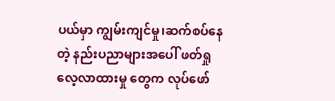ပယ်မှာ ကျွမ်းကျင်မှု၊ဆက်စပ်နေတဲ့ နည်းပညာများအပေါ် ဖတ်ရှုလေ့လာထားမှု တွေက လုပ်ဖော်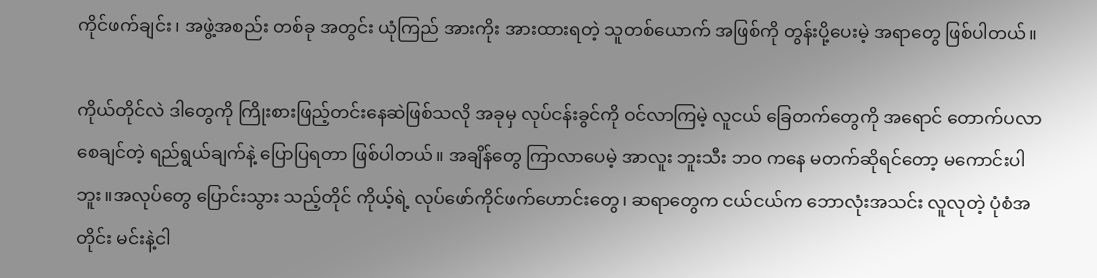ကိုင်ဖက်ချင်း၊ အဖွဲ့အစည်း တစ်ခု အတွင်း ယုံကြည် အားကိုး အားထားရတဲ့ သူတစ်ယောက် အဖြစ်ကို တွန်းပို့ပေးမဲ့ အရာတွေ ဖြစ်ပါတယ်။

ကိုယ်တိုင်လဲ ဒါတွေကို ကြိုးစားဖြည့်တင်းနေဆဲဖြစ်သလို အခုမှ လုပ်ငန်းခွင်ကို ဝင်လာကြမဲ့ လူငယ် ခြေတက်တွေကို အရောင် တောက်ပလာစေချင်တဲ့ ရည်ရွယ်ချက်နဲ့ ပြောပြရတာ ဖြစ်ပါတယ်။ အချိန်တွေ ကြာလာပေမဲ့ အာလူး ဘူးသီး ဘဝ ကနေ မတက်ဆိုရင်တော့ မကောင်းပါဘူး။အလုပ်တွေ ပြောင်းသွား သည့်တိုင် ကိုယ့်ရဲ့ လုပ်ဖော်ကိုင်ဖက်ဟောင်းတွေ၊ ဆရာတွေက ငယ်ငယ်က ဘောလုံးအသင်း လူလုတဲ့ ပုံစံအတိုင်း မင်းနဲ့ငါ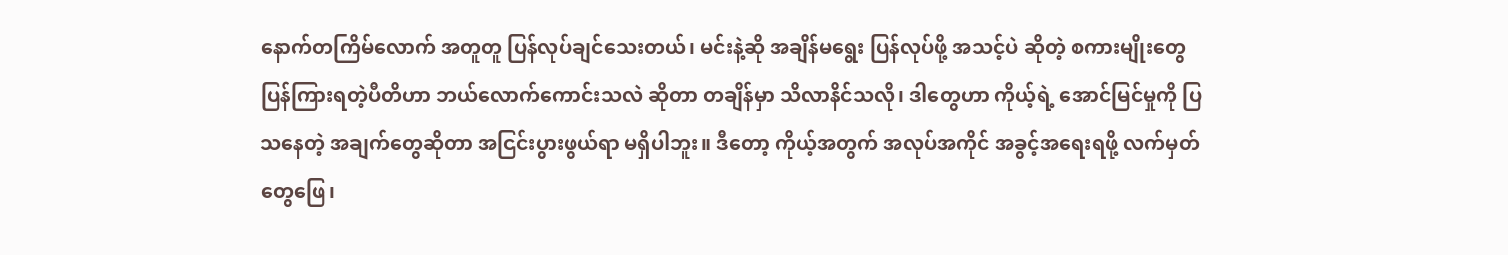နောက်တကြိမ်လောက် အတူတူ ပြန်လုပ်ချင်သေးတယ်၊ မင်းနဲ့ဆို အချိန်မရွေး ပြန်လုပ်ဖို့ အသင့်ပဲ ဆိုတဲ့ စကားမျိုးတွေ ပြန်ကြားရတဲ့ပီတိဟာ ဘယ်လောက်ကောင်းသလဲ ဆိုတာ တချိန်မှာ သိလာနိင်သလို၊ ဒါတွေဟာ ကိုယ့်ရဲ့ အောင်မြင်မှုကို ပြသနေတဲ့ အချက်တွေဆိုတာ အငြင်းပွားဖွယ်ရာ မရှိပါဘူး။ ဒီတော့ ကိုယ့်အတွက် အလုပ်အကိုင် အခွင့်အရေးရဖို့ လက်မှတ်တွေဖြေ၊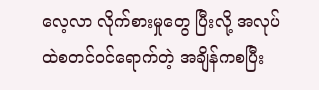လေ့လာ လိုက်စားမှုတွေ ပြီးလို့ အလုပ်ထဲစတင်ဝင်ရောက်တဲ့ အချိန်ကစပြီး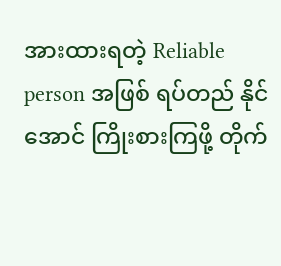အားထားရတဲ့ Reliable person အဖြစ် ရပ်တည် နိုင်အောင် ကြိုးစားကြဖို့ တိုက်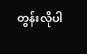တွန်းလိုပါ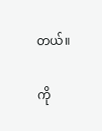တယ်။

ကို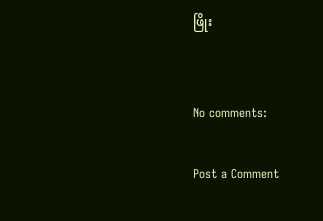ဖြိုး


No comments:

Post a Comment